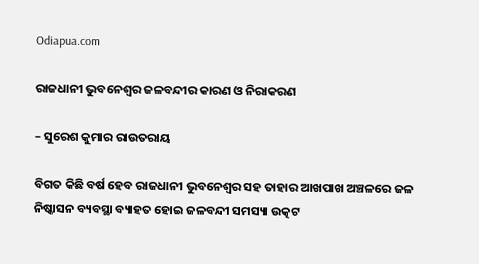Odiapua.com

ରାଜଧାନୀ ଭୁବନେଶ୍ୱର ଜଳବନ୍ଦୀର କାରଣ ଓ ନିରାକରଣ

– ସୁରେଶ କୁମାର ରାଉତରାୟ

ବିଗତ କିଛି ବର୍ଷ ହେବ ରାଜଧାନୀ ଭୁବନେଶ୍ୱର ସହ ତାହାର ଆଖପାଖ ଅଞ୍ଚଳରେ ଜଳ ନିଷ୍କାସନ ବ୍ୟବସ୍ଥା ବ୍ୟାହତ ହୋଇ ଜଳବନ୍ଦୀ ସମସ୍ୟା ଉତ୍କଟ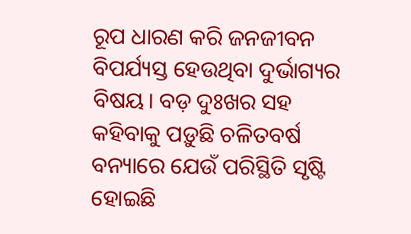ରୂପ ଧାରଣ କରି ଜନଜୀବନ ବିପର୍ଯ୍ୟସ୍ତ ହେଉଥିବା ଦୁର୍ଭାଗ୍ୟର ବିଷୟ। ବଡ଼ ଦୁଃଖର ସହ କହିବାକୁ ପଡ଼ୁଛି ଚଳିତବର୍ଷ ବନ୍ୟାରେ ଯେଉଁ ପରିସ୍ଥିତି ସୃଷ୍ଟି ହୋଇଛି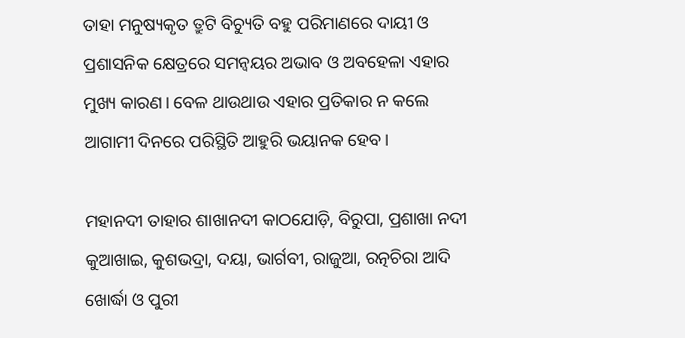ତାହା ମନୁଷ୍ୟକୃତ ତ୍ରୁଟି ବିଚ୍ୟୁତି ବହୁ ପରିମାଣରେ ଦାୟୀ ଓ ପ୍ରଶାସନିକ କ୍ଷେତ୍ରରେ ସମନ୍ୱୟର ଅଭାବ ଓ ଅବହେଳା ଏହାର ମୁଖ୍ୟ କାରଣ। ବେଳ ଥାଉଥାଉ ଏହାର ପ୍ରତିକାର ନ କଲେ ଆଗାମୀ ଦିନରେ ପରିସ୍ଥିତି ଆହୁରି ଭୟାନକ ହେବ।

ମହାନଦୀ ତାହାର ଶାଖାନଦୀ କାଠଯୋଡ଼ି, ବିରୁପା, ପ୍ରଶାଖା ନଦୀ କୁଆଖାଇ, କୁଶଭଦ୍ରା, ଦୟା, ଭାର୍ଗବୀ, ରାଜୁଆ, ରତ୍ନଚିରା ଆଦି ଖୋର୍ଦ୍ଧା ଓ ପୁରୀ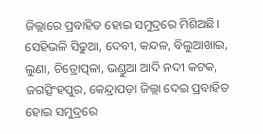ଜିଲ୍ଲାରେ ପ୍ରବାହିତ ହୋଇ ସମୁଦ୍ରରେ ମିଶିଅଛି। ସେହିଭଳି ସିଢୁଆ, ଦେବୀ, କନ୍ଦଳ, ବିଲୁଆଖାଇ, ଲୁଣା, ଚିତ୍ରୋତ୍ପଳା, ଭଣ୍ଡୁଆ ଆଦି ନଦୀ କଟକ, ଜଗତ୍ସିଂହପୁର, କେନ୍ଦ୍ରାପଡ଼ା ଜିଲ୍ଲା ଦେଇ ପ୍ରବାହିତ ହୋଇ ସମୁଦ୍ରରେ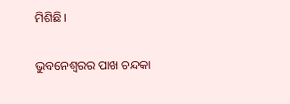ମିଶିଛି।

ଭୁବନେଶ୍ୱରର ପାଖ ଚନ୍ଦକା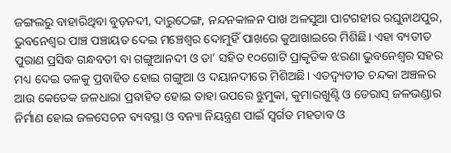ଜଙ୍ଗଲରୁ ବାହାରିଥିବା ବୁଡ଼ନଦୀ, ଦାରୁଠେଙ୍ଗ, ନନ୍ଦନକାଳନ ପାଖ ଅଳସୁଆ ପାଟଗହୀର ରଘୁନାଥପୁର, ଭୁବନେଶ୍ୱର ପାଞ୍ଚ ପଞ୍ଚାୟତ ଦେଇ ମଞ୍ଚେଶ୍ୱର ଦୋମୁହିଁ ପାଖରେ କୁଆଖାଇରେ ମିଶିଛି। ଏହା ବ୍ୟତୀତ ପୁରାଣ ପ୍ରସିଦ୍ଧ ଗନ୍ଧବତୀ ବା ଗଙ୍ଗୁଆନଦୀ ଓ ତା’ ସହିତ ୧୦ଗୋଟି ପ୍ରାକୃତିକ ଝରଣା ଭୁବନେଶ୍ୱର ସହର ମଧ୍ୟ ଦେଇ ତଳକୁ ପ୍ରବାହିତ ହୋଇ ଗଙ୍ଗୁଆ ଓ ଦୟାନଦୀରେ ମିଶିଅଛି। ଏତଦ୍ବ୍ୟତୀତ ଚନ୍ଦକା ଅଞ୍ଚଳର ଆଉ କେତେକ ଜଳଧାରା ପ୍ରବାହିତ ହୋଇ ତାହା ଉପରେ ଝୁମୁକା, କୁମାରଖୁଣ୍ଟି ଓ ଡେରାସ୍ ଜଳଭଣ୍ଡାର ନିର୍ମାଣ ହୋଇ ଜଳସେଚନ ବ୍ୟବସ୍ଥା ଓ ବନ୍ୟା ନିୟନ୍ତ୍ରଣ ପାଇଁ ସ୍ୱର୍ଗତ ମହତାବ ଓ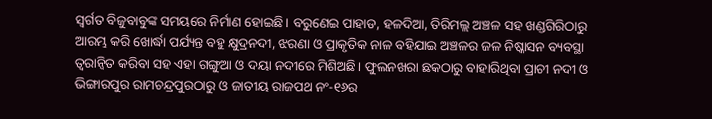ସ୍ୱର୍ଗତ ବିଜୁବାବୁଙ୍କ ସମୟରେ ନିର୍ମାଣ ହୋଇଛି। ବରୁଣେଇ ପାହାଡ, ହଳଦିଆ, ତିରିମଲ୍ଲ ଅଞ୍ଚଳ ସହ ଖଣ୍ଡଗିରିଠାରୁ ଆରମ୍ଭ କରି ଖୋର୍ଦ୍ଧା ପର୍ଯ୍ୟନ୍ତ ବହୁ କ୍ଷୁଦ୍ରନଦୀ, ଝରଣା ଓ ପ୍ରାକୃତିକ ନାଳ ବହିଯାଇ ଅଞ୍ଚଳର ଜଳ ନିଷ୍କାସନ ବ୍ୟବସ୍ଥା ତ୍ୱରାନ୍ୱିତ କରିବା ସହ ଏହା ଗଙ୍ଗୁଆ ଓ ଦୟା ନଦୀରେ ମିଶିଅଛି। ଫୁଲନଖରା ଛକଠାରୁ ବାହାରିଥିବା ପ୍ରାଚୀ ନଦୀ ଓ ଭିଙ୍ଗାରପୁର ରାମଚନ୍ଦ୍ରପୁରଠାରୁ ଓ ଜାତୀୟ ରାଜପଥ ନଂ-୧୬ର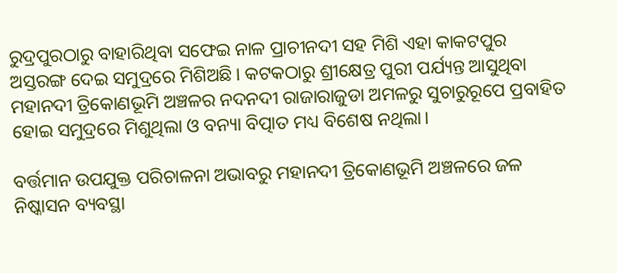ରୁଦ୍ରପୁରଠାରୁ ବାହାରିଥିବା ସଫେଇ ନାଳ ପ୍ରାଚୀନଦୀ ସହ ମିଶି ଏହା କାକଟପୁର ଅସ୍ତରଙ୍ଗ ଦେଇ ସମୁଦ୍ରରେ ମିଶିଅଛି। କଟକଠାରୁ ଶ୍ରୀକ୍ଷେତ୍ର ପୁରୀ ପର୍ଯ୍ୟନ୍ତ ଆସୁଥିବା ମହାନଦୀ ତ୍ରିକୋଣଭୂମି ଅଞ୍ଚଳର ନଦନଦୀ ରାଜାରାଜୁଡା ଅମଳରୁ ସୁଚାରୁରୂପେ ପ୍ରବାହିତ ହୋଇ ସମୁଦ୍ରରେ ମିଶୁଥିଲା ଓ ବନ୍ୟା ବିତ୍ପାତ ମଧ୍ୟ ବିଶେଷ ନଥିଲା।

ବର୍ତ୍ତମାନ ଉପଯୁକ୍ତ ପରିଚାଳନା ଅଭାବରୁ ମହାନଦୀ ତ୍ରିକୋଣଭୂମି ଅଞ୍ଚଳରେ ଜଳ ନିଷ୍କାସନ ବ୍ୟବସ୍ଥା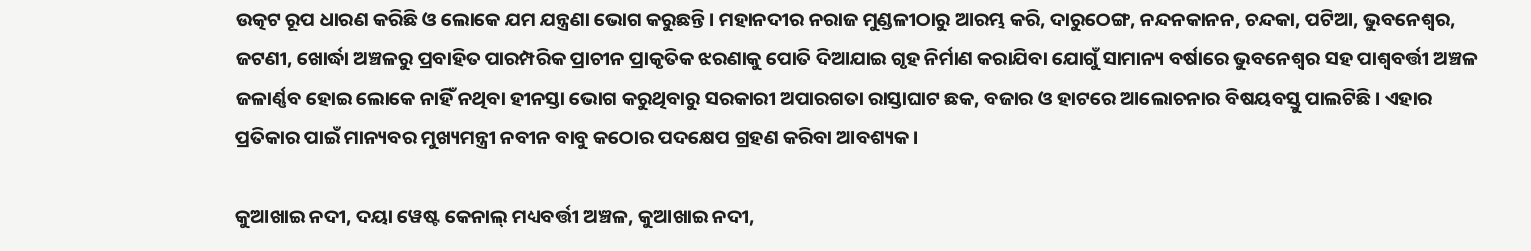ଉତ୍କଟ ରୂପ ଧାରଣ କରିଛି ଓ ଲୋକେ ଯମ ଯନ୍ତ୍ରଣା ଭୋଗ କରୁଛନ୍ତି। ମହାନଦୀର ନରାଜ ମୁଣ୍ଡଳୀଠାରୁ ଆରମ୍ଭ କରି, ଦାରୁଠେଙ୍ଗ, ନନ୍ଦନକାନନ, ଚନ୍ଦକା, ପଟିଆ, ଭୁବନେଶ୍ୱର, ଜଟଣୀ, ଖୋର୍ଦ୍ଧା ଅଞ୍ଚଳରୁ ପ୍ରବାହିତ ପାରମ୍ପରିକ ପ୍ରାଚୀନ ପ୍ରାକୃତିକ ଝରଣାକୁ ପୋତି ଦିଆଯାଇ ଗୃହ ନିର୍ମାଣ କରାଯିବା ଯୋଗୁଁ ସାମାନ୍ୟ ବର୍ଷାରେ ଭୁବନେଶ୍ୱର ସହ ପାଶ୍ୱବର୍ତ୍ତୀ ଅଞ୍ଚଳ ଜଳାର୍ଣ୍ଣବ ହୋଇ ଲୋକେ ନାହିଁ ନଥିବା ହୀନସ୍ତା ଭୋଗ କରୁଥିବାରୁ ସରକାରୀ ଅପାରଗତା ରାସ୍ତାଘାଟ ଛକ, ବଜାର ଓ ହାଟରେ ଆଲୋଚନାର ବିଷୟବସ୍ତୁ ପାଲଟିଛି। ଏହାର ପ୍ରତିକାର ପାଇଁ ମାନ୍ୟବର ମୁଖ୍ୟମନ୍ତ୍ରୀ ନବୀନ ବାବୁ କଠୋର ପଦକ୍ଷେପ ଗ୍ରହଣ କରିବା ଆବଶ୍ୟକ।

କୁଆଖାଇ ନଦୀ, ଦୟା ୱେଷ୍ଟ କେନାଲ୍ ମଧ୍ୟବର୍ତ୍ତୀ ଅଞ୍ଚଳ, କୁଆଖାଇ ନଦୀ,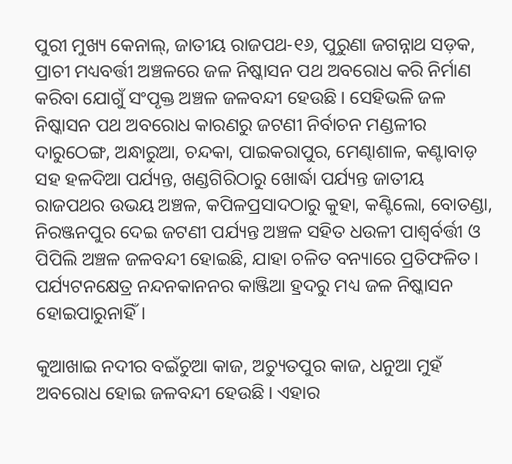ପୁରୀ ମୁଖ୍ୟ କେନାଲ୍, ଜାତୀୟ ରାଜପଥ-୧୬, ପୁରୁଣା ଜଗନ୍ନାଥ ସଡ଼କ, ପ୍ରାଚୀ ମଧ୍ୟବର୍ତ୍ତୀ ଅଞ୍ଚଳରେ ଜଳ ନିଷ୍କାସନ ପଥ ଅବରୋଧ କରି ନିର୍ମାଣ କରିବା ଯୋଗୁଁ ସଂପୃକ୍ତ ଅଞ୍ଚଳ ଜଳବନ୍ଦୀ ହେଉଛି। ସେହିଭଳି ଜଳ ନିଷ୍କାସନ ପଥ ଅବରୋଧ କାରଣରୁ ଜଟଣୀ ନିର୍ବାଚନ ମଣ୍ଡଳୀର ଦାରୁଠେଙ୍ଗ, ଅନ୍ଧାରୁଆ, ଚନ୍ଦକା, ପାଇକରାପୁର, ମେଣ୍ଢାଶାଳ, କଣ୍ଟାବାଡ଼ ସହ ହଳଦିଆ ପର୍ଯ୍ୟନ୍ତ, ଖଣ୍ଡଗିରିଠାରୁ ଖୋର୍ଦ୍ଧା ପର୍ଯ୍ୟନ୍ତ ଜାତୀୟ ରାଜପଥର ଉଭୟ ଅଞ୍ଚଳ, କପିଳପ୍ରସାଦଠାରୁ କୁହା, କଣ୍ଟିଲୋ, ବୋତଣ୍ଡା, ନିରଞ୍ଜନପୁର ଦେଇ ଜଟଣୀ ପର୍ଯ୍ୟନ୍ତ ଅଞ୍ଚଳ ସହିତ ଧଉଳୀ ପାଶ୍ୱର୍ବର୍ତ୍ତୀ ଓ ପିପିଲି ଅଞ୍ଚଳ ଜଳବନ୍ଦୀ ହୋଇଛି, ଯାହା ଚଳିତ ବନ୍ୟାରେ ପ୍ରତିଫଳିତ। ପର୍ଯ୍ୟଟନକ୍ଷେତ୍ର ନନ୍ଦନକାନନର କାଞ୍ଜିଆ ହ୍ରଦରୁ ମଧ୍ୟ ଜଳ ନିଷ୍କାସନ ହୋଇପାରୁନାହିଁ।

କୁଆଖାଇ ନଦୀର ବଇଁଚୁଆ କାଜ, ଅଚ୍ୟୁତପୁର କାଜ, ଧନୁଆ ମୁହଁ ଅବରୋଧ ହୋଇ ଜଳବନ୍ଦୀ ହେଉଛି। ଏହାର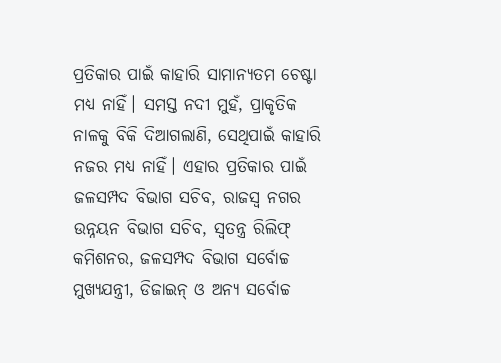ପ୍ରତିକାର ପାଇଁ କାହାରି ସାମାନ୍ୟତମ ଚେଷ୍ଟା ମଧ୍ୟ ନାହିଁ। ସମସ୍ତ ନଦୀ ମୁହଁ, ପ୍ରାକୃତିକ ନାଳକୁ ବିକି ଦିଆଗଲାଣି, ସେଥିପାଇଁ କାହାରି ନଜର ମଧ୍ୟ ନାହିଁ। ଏହାର ପ୍ରତିକାର ପାଇଁ ଜଳସମ୍ପଦ ବିଭାଗ ସଚିବ, ରାଜସ୍ୱ ନଗର ଉନ୍ନୟନ ବିଭାଗ ସଚିବ, ସ୍ୱତନ୍ତ୍ର ରିଲିଫ୍ କମିଶନର, ଜଳସମ୍ପଦ ବିଭାଗ ସର୍ବୋଚ୍ଚ ମୁଖ୍ୟଯନ୍ତ୍ରୀ, ଡିଜାଇନ୍ ଓ ଅନ୍ୟ ସର୍ବୋଚ୍ଚ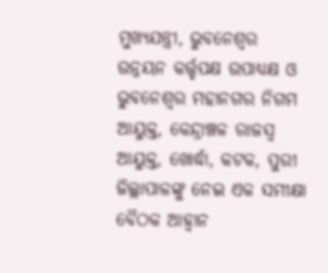ମୁଖ୍ୟଯନ୍ତ୍ରୀ, ଭୁବନେଶ୍ୱର ଉନ୍ନୟନ କର୍ତ୍ତୃପକ୍ଷ ଉପାଧ୍ୟକ୍ଷ ଓ ଭୁବନେଶ୍ୱର ମହାନଗର ନିଗମ ଆୟୁକ୍ତ, କେନ୍ଦ୍ରାଞ୍ଚଳ ରାଜସ୍ୱ ଆୟୁକ୍ତ, ଖୋର୍ଦ୍ଧା, କଟକ, ପୁରୀ ଜିଲ୍ଲାପାଳଙ୍କୁ ନେଇ ଏକ ସମୀକ୍ଷା ବୈଠକ ଆହ୍ୱାନ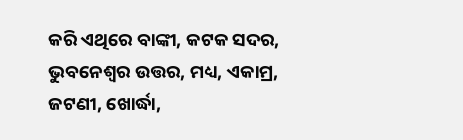କରି ଏଥିରେ ବାଙ୍କୀ, କଟକ ସଦର, ଭୁବନେଶ୍ୱର ଉତ୍ତର, ମଧ୍ୟ, ଏକାମ୍ର, ଜଟଣୀ, ଖୋର୍ଦ୍ଧା,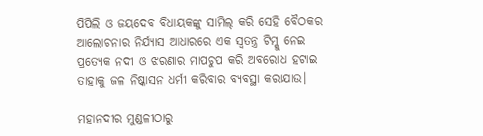ପିପିଲି ଓ ଜୟଦେବ ବିଧାୟକଙ୍କୁ ସାମିଲ୍ କରି ସେହି ବୈଠକର ଆଲୋଚନାର ନିର୍ଯ୍ୟାସ ଆଧାରରେ ଏକ ସ୍ୱତନ୍ତ୍ର ଟିମ୍କୁ ନେଇ ପ୍ରତ୍ୟେକ ନଦୀ ଓ ଝରଣାର ମାପଚୁପ କରି ଅବରୋଧ ହଟାଇ ତାହାକୁ ଜଳ ନିଷ୍କାସନ ଧର୍ମୀ କରିବାର ବ୍ୟବସ୍ଥା କରାଯାଉ।

ମହାନଦୀର ମୁଣ୍ଡଳୀଠାରୁ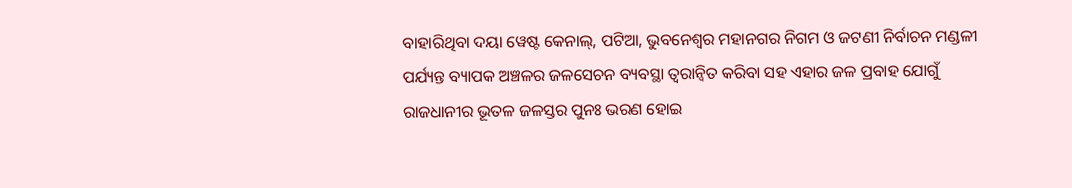ବାହାରିଥିବା ଦୟା ୱେଷ୍ଟ କେନାଲ୍, ପଟିଆ, ଭୁବନେଶ୍ୱର ମହାନଗର ନିଗମ ଓ ଜଟଣୀ ନିର୍ବାଚନ ମଣ୍ଡଳୀ ପର୍ଯ୍ୟନ୍ତ ବ୍ୟାପକ ଅଞ୍ଚଳର ଜଳସେଚନ ବ୍ୟବସ୍ଥା ତ୍ୱରାନ୍ୱିତ କରିବା ସହ ଏହାର ଜଳ ପ୍ରବାହ ଯୋଗୁଁ ରାଜଧାନୀର ଭୂତଳ ଜଳସ୍ତର ପୁନଃ ଭରଣ ହୋଇ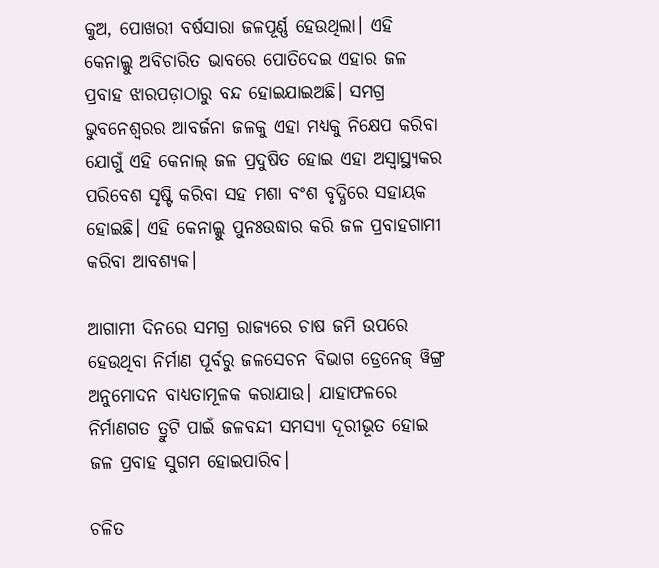କୁଅ, ପୋଖରୀ ବର୍ଷସାରା ଜଳପୂର୍ଣ୍ଣ ହେଉଥିଲା। ଏହି କେନାଲ୍କୁ ଅବିଚାରିତ ଭାବରେ ପୋତିଦେଇ ଏହାର ଜଳ ପ୍ରବାହ ଝାରପଡ଼ାଠାରୁ ବନ୍ଦ ହୋଇଯାଇଅଛି। ସମଗ୍ର ଭୁବନେଶ୍ୱରର ଆବର୍ଜନା ଜଳକୁ ଏହା ମଧ୍ୟକୁ ନିକ୍ଷେପ କରିବା ଯୋଗୁଁ ଏହି କେନାଲ୍ ଜଳ ପ୍ରଦୁଷିତ ହୋଇ ଏହା ଅସ୍ୱାସ୍ଥ୍ୟକର ପରିବେଶ ସୃଷ୍ଟି କରିବା ସହ ମଶା ବଂଶ ବୃଦ୍ଧିରେ ସହାୟକ ହୋଇଛି। ଏହି କେନାଲ୍କୁ ପୁନଃଉଦ୍ଧାର କରି ଜଳ ପ୍ରବାହଗାମୀ କରିବା ଆବଶ୍ୟକ।

ଆଗାମୀ ଦିନରେ ସମଗ୍ର ରାଜ୍ୟରେ ଚାଷ ଜମି ଉପରେ ହେଉଥିବା ନିର୍ମାଣ ପୂର୍ବରୁ ଜଳସେଚନ ବିଭାଗ ଡ୍ରେନେଜ୍ ୱିଙ୍ଗ୍ର ଅନୁମୋଦନ ବାଧ୍ୟତାମୂଳକ କରାଯାଉ। ଯାହାଫଳରେ ନିର୍ମାଣଗତ ତ୍ରୁଟି ପାଇଁ ଜଳବନ୍ଦୀ ସମସ୍ୟା ଦୂରୀଭୂତ ହୋଇ ଜଳ ପ୍ରବାହ ସୁଗମ ହୋଇପାରିବ।

ଚଳିତ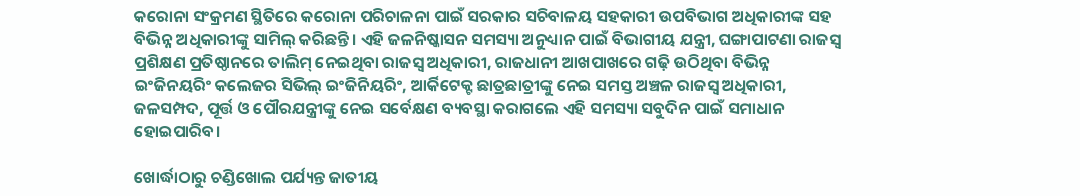କରୋନା ସଂକ୍ରମଣ ସ୍ଥିତିରେ କରୋନା ପରିଚାଳନା ପାଇଁ ସରକାର ସଚିବାଳୟ ସହକାରୀ ଉପବିଭାଗ ଅଧିକାରୀଙ୍କ ସହ ବିଭିନ୍ନ ଅଧିକାରୀଙ୍କୁ ସାମିଲ୍ କରିଛନ୍ତି। ଏହି ଜଳନିଷ୍କାସନ ସମସ୍ୟା ଅନୁଧ୍ୟାନ ପାଇଁ ବିଭାଗୀୟ ଯନ୍ତ୍ରୀ, ଘଙ୍ଗାପାଟଣା ରାଜସ୍ୱ ପ୍ରଶିକ୍ଷଣ ପ୍ରତିଷ୍ଠାନରେ ତାଲିମ୍ ନେଇଥିବା ରାଜସ୍ୱ ଅଧିକାରୀ, ରାଜଧାନୀ ଆଖପାଖରେ ଗଢ଼ି ଉଠିଥିବା ବିଭିନ୍ନ ଇଂଜିନୟରିଂ କଲେଜର ସିଭିଲ୍ ଇଂଜିନିୟରିଂ, ଆର୍କିଟେକ୍ଟ ଛାତ୍ରଛାତ୍ରୀଙ୍କୁ ନେଇ ସମସ୍ତ ଅଞ୍ଚଳ ରାଜସ୍ୱ ଅଧିକାରୀ, ଜଳସମ୍ପଦ, ପୂର୍ତ୍ତ ଓ ପୌରଯନ୍ତ୍ରୀଙ୍କୁ ନେଇ ସର୍ବେକ୍ଷଣ ବ୍ୟବସ୍ଥା କରାଗଲେ ଏହି ସମସ୍ୟା ସବୁଦିନ ପାଇଁ ସମାଧାନ ହୋଇପାରିବ।

ଖୋର୍ଦ୍ଧାଠାରୁ ଚଣ୍ଡିଖୋଲ ପର୍ଯ୍ୟନ୍ତ ଜାତୀୟ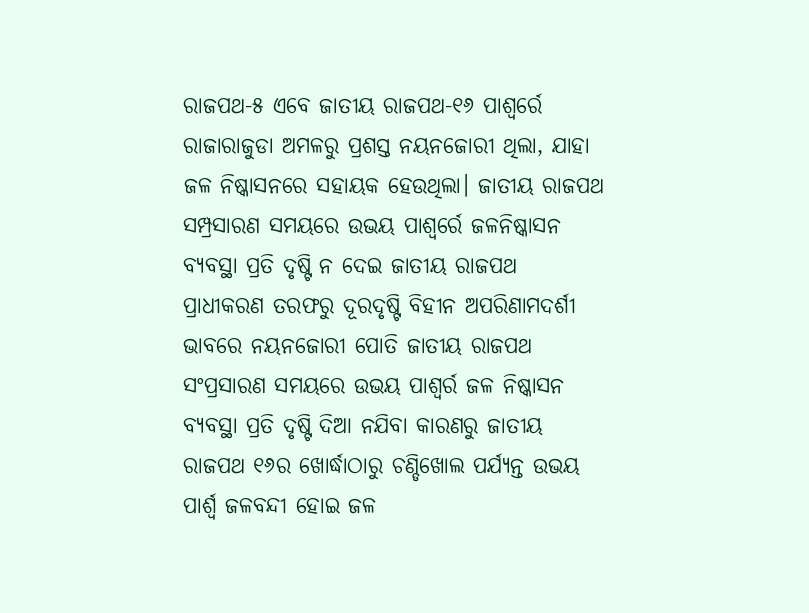ରାଜପଥ-୫ ଏବେ ଜାତୀୟ ରାଜପଥ-୧୬ ପାଶ୍ୱର୍ରେ ରାଜାରାଜୁଡା ଅମଳରୁ ପ୍ରଶସ୍ତ ନୟନଜୋରୀ ଥିଲା, ଯାହା ଜଳ ନିଷ୍କାସନରେ ସହାୟକ ହେଉଥିଲା। ଜାତୀୟ ରାଜପଥ ସମ୍ପ୍ରସାରଣ ସମୟରେ ଉଭୟ ପାଶ୍ୱର୍ରେ ଜଳନିଷ୍କାସନ ବ୍ୟବସ୍ଥା ପ୍ରତି ଦୃଷ୍ଟି ନ ଦେଇ ଜାତୀୟ ରାଜପଥ ପ୍ରାଧୀକରଣ ତରଫରୁ ଦୂରଦୃଷ୍ଟି ବିହୀନ ଅପରିଣାମଦର୍ଶୀ ଭାବରେ ନୟନଜୋରୀ ପୋତି ଜାତୀୟ ରାଜପଥ ସଂପ୍ରସାରଣ ସମୟରେ ଉଭୟ ପାଶ୍ୱର୍ର ଜଳ ନିଷ୍କାସନ ବ୍ୟବସ୍ଥା ପ୍ରତି ଦୃଷ୍ଟି ଦିଆ ନଯିବା କାରଣରୁ ଜାତୀୟ ରାଜପଥ ୧୬ର ଖୋର୍ଦ୍ଧାଠାରୁ ଚଣ୍ଡିଖୋଲ ପର୍ଯ୍ୟନ୍ତ ଉଭୟ ପାର୍ଶ୍ୱ ଜଳବନ୍ଦୀ ହୋଇ ଜଳ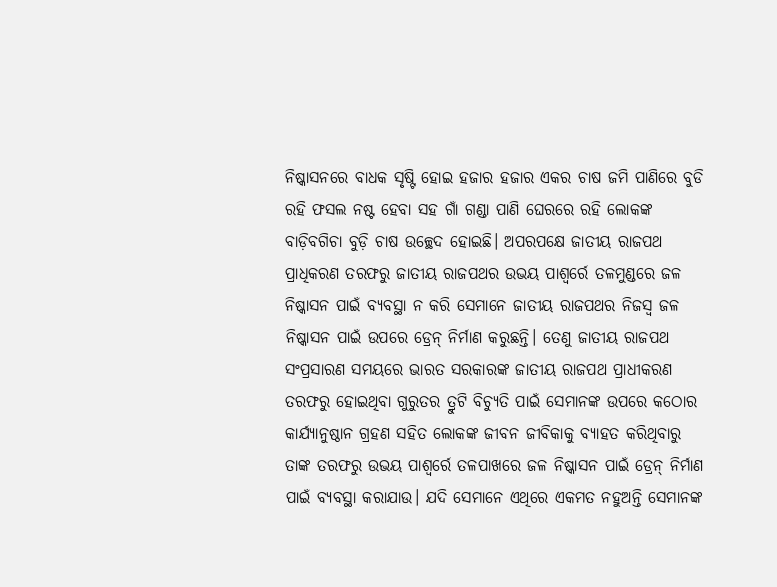ନିଷ୍କାସନରେ ବାଧକ ସୃଷ୍ଟି ହୋଇ ହଜାର ହଜାର ଏକର ଚାଷ ଜମି ପାଣିରେ ବୁଡି ରହି ଫସଲ ନଷ୍ଟ ହେବା ସହ ଗାଁ ଗଣ୍ଡା ପାଣି ଘେରରେ ରହି ଲୋକଙ୍କ ବାଡ଼ିବଗିଚା ବୁଡ଼ି ଚାଷ ଉଚ୍ଛେଦ ହୋଇଛି। ଅପରପକ୍ଷେ ଜାତୀୟ ରାଜପଥ ପ୍ରାଧିକରଣ ତରଫରୁ ଜାତୀୟ ରାଜପଥର ଉଭୟ ପାଶ୍ୱର୍ରେ ତଳମୁଣ୍ଡରେ ଜଳ ନିଷ୍କାସନ ପାଇଁ ବ୍ୟବସ୍ଥା ନ କରି ସେମାନେ ଜାତୀୟ ରାଜପଥର ନିଜସ୍ୱ ଜଳ ନିଷ୍କାସନ ପାଇଁ ଉପରେ ଡ୍ରେନ୍ ନିର୍ମାଣ କରୁଛନ୍ତି। ତେଣୁ ଜାତୀୟ ରାଜପଥ ସଂପ୍ରସାରଣ ସମୟରେ ଭାରତ ସରକାରଙ୍କ ଜାତୀୟ ରାଜପଥ ପ୍ରାଧୀକରଣ ତରଫରୁ ହୋଇଥିବା ଗୁରୁତର ତ୍ରୁଟି ବିଚ୍ୟୁତି ପାଇଁ ସେମାନଙ୍କ ଉପରେ କଠୋର କାର୍ଯ୍ୟାନୁଷ୍ଠାନ ଗ୍ରହଣ ସହିତ ଲୋକଙ୍କ ଜୀବନ ଜୀବିକାକୁ ବ୍ୟାହତ କରିଥିବାରୁ ତାଙ୍କ ତରଫରୁ ଉଭୟ ପାଶ୍ୱର୍ରେ ତଳପାଖରେ ଜଳ ନିଷ୍କାସନ ପାଇଁ ଡ୍ରେନ୍ ନିର୍ମାଣ ପାଇଁ ବ୍ୟବସ୍ଥା କରାଯାଉ। ଯଦି ସେମାନେ ଏଥିରେ ଏକମତ ନହୁଅନ୍ତି ସେମାନଙ୍କ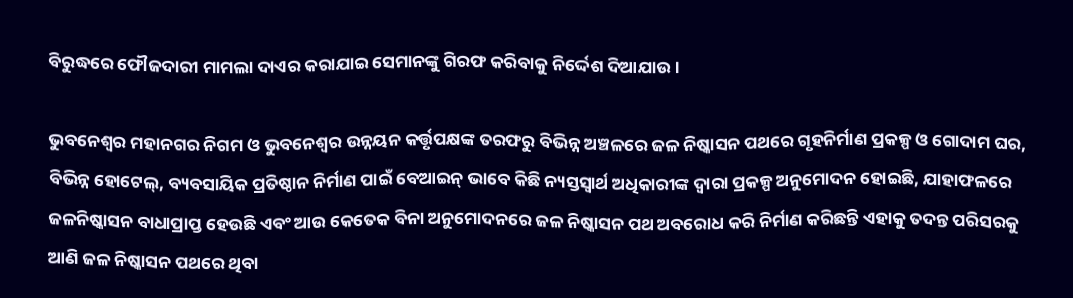ବିରୁଦ୍ଧରେ ଫୌଜଦାରୀ ମାମଲା ଦାଏର କରାଯାଇ ସେମାନଙ୍କୁ ଗିରଫ କରିବାକୁ ନିର୍ଦ୍ଦେଶ ଦିଆଯାଉ।

ଭୁବନେଶ୍ୱର ମହାନଗର ନିଗମ ଓ ଭୁବନେଶ୍ୱର ଉନ୍ନୟନ କର୍ତ୍ତୃପକ୍ଷଙ୍କ ତରଫରୁ ବିଭିନ୍ନ ଅଞ୍ଚଳରେ ଜଳ ନିଷ୍କାସନ ପଥରେ ଗୃହନିର୍ମାଣ ପ୍ରକଳ୍ପ ଓ ଗୋଦାମ ଘର, ବିଭିନ୍ନ ହୋଟେଲ୍, ବ୍ୟବସାୟିକ ପ୍ରତିଷ୍ଠାନ ନିର୍ମାଣ ପାଇଁ ବେଆଇନ୍ ଭାବେ କିଛି ନ୍ୟସ୍ତସ୍ୱାର୍ଥ ଅଧିକାରୀଙ୍କ ଦ୍ୱାରା ପ୍ରକଳ୍ପ ଅନୁମୋଦନ ହୋଇଛି, ଯାହାଫଳରେ ଜଳନିଷ୍କାସନ ବାଧାପ୍ରାପ୍ତ ହେଉଛି ଏବଂ ଆଉ କେତେକ ବିନା ଅନୁମୋଦନରେ ଜଳ ନିଷ୍କାସନ ପଥ ଅବରୋଧ କରି ନିର୍ମାଣ କରିଛନ୍ତି ଏହାକୁ ତଦନ୍ତ ପରିସରକୁ ଆଣି ଜଳ ନିଷ୍କାସନ ପଥରେ ଥିବା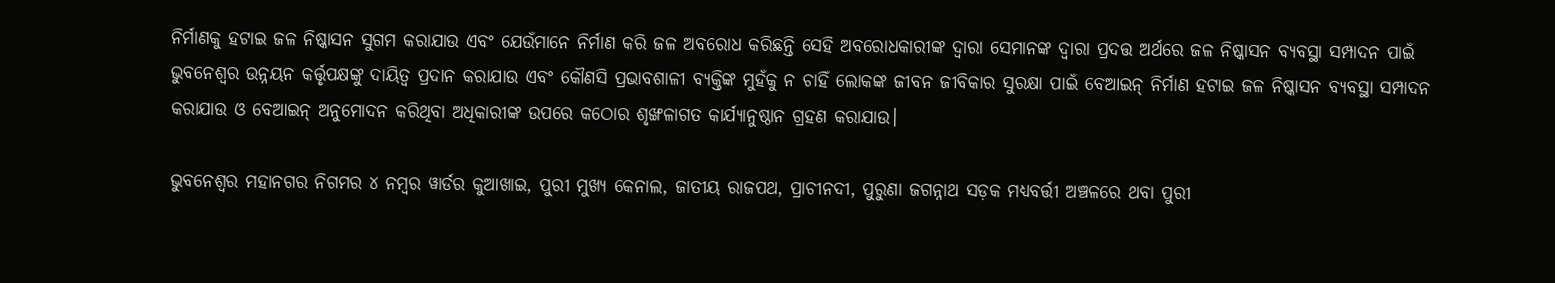ନିର୍ମାଣକୁ ହଟାଇ ଜଳ ନିଷ୍କାସନ ସୁଗମ କରାଯାଉ ଏବଂ ଯେଉଁମାନେ ନିର୍ମାଣ କରି ଜଳ ଅବରୋଧ କରିଛନ୍ତି ସେହି ଅବରୋଧକାରୀଙ୍କ ଦ୍ୱାରା ସେମାନଙ୍କ ଦ୍ୱାରା ପ୍ରଦତ୍ତ ଅର୍ଥରେ ଜଳ ନିଷ୍କାସନ ବ୍ୟବସ୍ଥା ସମ୍ପାଦନ ପାଇଁ ଭୁବନେଶ୍ୱର ଉନ୍ନୟନ କର୍ତ୍ତୃପକ୍ଷଙ୍କୁ ଦାୟିତ୍ୱ ପ୍ରଦାନ କରାଯାଉ ଏବଂ କୌଣସି ପ୍ରଭାବଶାଳୀ ବ୍ୟକ୍ତିଙ୍କ ମୁହଁକୁ ନ ଚାହିଁ ଲୋକଙ୍କ ଜୀବନ ଜୀବିକାର ସୁରକ୍ଷା ପାଇଁ ବେଆଇନ୍ ନିର୍ମାଣ ହଟାଇ ଜଳ ନିଷ୍କାସନ ବ୍ୟବସ୍ଥା ସମ୍ପାଦନ କରାଯାଉ ଓ ବେଆଇନ୍ ଅନୁମୋଦନ କରିଥିବା ଅଧିକାରୀଙ୍କ ଉପରେ କଠୋର ଶୃଙ୍ଖଳାଗତ କାର୍ଯ୍ୟାନୁଷ୍ଠାନ ଗ୍ରହଣ କରାଯାଉ।

ଭୁବନେଶ୍ୱର ମହାନଗର ନିଗମର ୪ ନମ୍ବର ୱାର୍ଡର କୁଆଖାଇ, ପୁରୀ ମୁଖ୍ୟ କେନାଲ, ଜାତୀୟ ରାଜପଥ, ପ୍ରାଚୀନଦୀ, ପୁରୁଣା ଜଗନ୍ନାଥ ସଡ଼କ ମଧ୍ୟବର୍ତ୍ତୀ ଅଞ୍ଚଳରେ ଥବା ପୁରୀ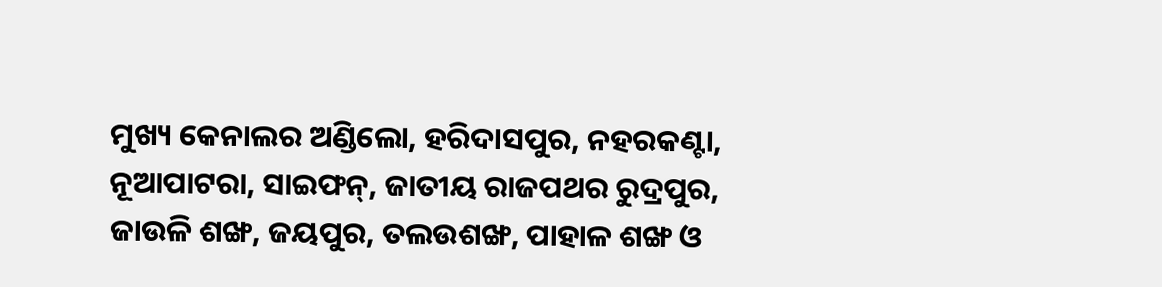ମୁଖ୍ୟ କେନାଲର ଅଣ୍ଡିଲୋ, ହରିଦାସପୁର, ନହରକଣ୍ଟା, ନୂଆପାଟରା, ସାଇଫନ୍, ଜାତୀୟ ରାଜପଥର ରୁଦ୍ରପୁର, ଜାଉଳି ଶଙ୍ଖ, ଜୟପୁର, ତଲଉଶଙ୍ଖ, ପାହାଳ ଶଙ୍ଖ ଓ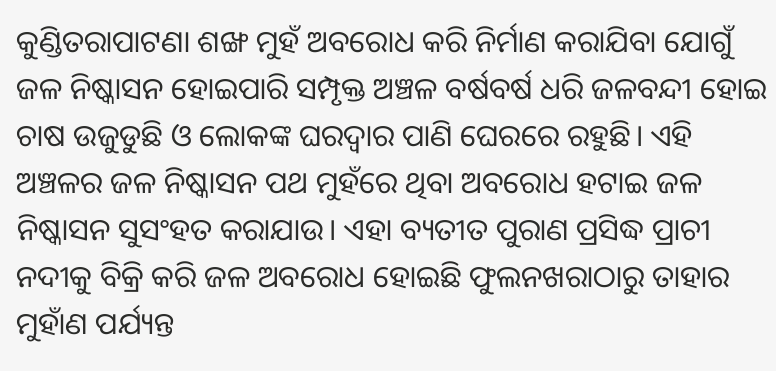କୁଣ୍ଡିତରାପାଟଣା ଶଙ୍ଖ ମୁହଁ ଅବରୋଧ କରି ନିର୍ମାଣ କରାଯିବା ଯୋଗୁଁ ଜଳ ନିଷ୍କାସନ ହୋଇପାରି ସମ୍ପୃକ୍ତ ଅଞ୍ଚଳ ବର୍ଷବର୍ଷ ଧରି ଜଳବନ୍ଦୀ ହୋଇ ଚାଷ ଉଜୁଡୁଛି ଓ ଲୋକଙ୍କ ଘରଦ୍ୱାର ପାଣି ଘେରରେ ରହୁଛି। ଏହି ଅଞ୍ଚଳର ଜଳ ନିଷ୍କାସନ ପଥ ମୁହଁରେ ଥିବା ଅବରୋଧ ହଟାଇ ଜଳ ନିଷ୍କାସନ ସୁସଂହତ କରାଯାଉ। ଏହା ବ୍ୟତୀତ ପୁରାଣ ପ୍ରସିଦ୍ଧ ପ୍ରାଚୀ ନଦୀକୁ ବିକ୍ରି କରି ଜଳ ଅବରୋଧ ହୋଇଛି ଫୁଲନଖରାଠାରୁ ତାହାର ମୁହାଁଣ ପର୍ଯ୍ୟନ୍ତ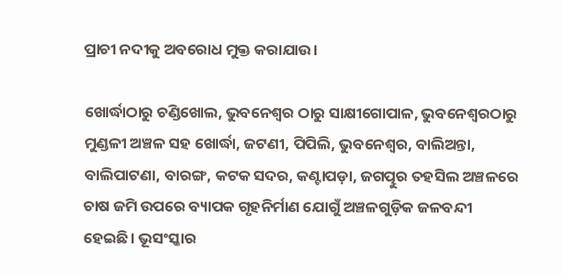ପ୍ରାଚୀ ନଦୀକୁ ଅବରୋଧ ମୁକ୍ତ କରାଯାଉ।

ଖୋର୍ଦ୍ଧାଠାରୁ ଚଣ୍ଡିଖୋଲ, ଭୁବନେଶ୍ୱର ଠାରୁ ସାକ୍ଷୀଗୋପାଳ, ଭୁବନେଶ୍ୱରଠାରୁ ମୁଣ୍ଡଳୀ ଅଞ୍ଚଳ ସହ ଖୋର୍ଦ୍ଧା, ଜଟଣୀ, ପିପିଲି, ଭୁବନେଶ୍ୱର, ବାଲିଅନ୍ତା, ବାଲିପାଟଣା, ବାରଙ୍ଗ, କଟକ ସଦର, କଣ୍ଟାପଡ଼ା, ଜଗତ୍ପୁର ତହସିଲ ଅଞ୍ଚଳରେ ଚାଷ ଜମି ଉପରେ ବ୍ୟାପକ ଗୃହନିର୍ମାଣ ଯୋଗୁଁ ଅଞ୍ଚଳଗୁଡ଼ିକ ଜଳବନ୍ଦୀ ହେଇଛି। ଭୂସଂସ୍କାର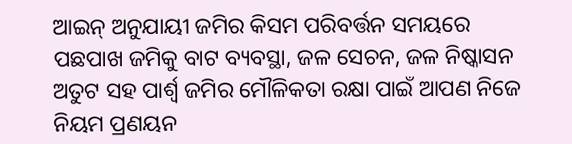ଆଇନ୍ ଅନୁଯାୟୀ ଜମିର କିସମ ପରିବର୍ତ୍ତନ ସମୟରେ ପଛପାଖ ଜମିକୁ ବାଟ ବ୍ୟବସ୍ଥା, ଜଳ ସେଚନ, ଜଳ ନିଷ୍କାସନ ଅତୁଟ ସହ ପାର୍ଶ୍ୱ ଜମିର ମୌଳିକତା ରକ୍ଷା ପାଇଁ ଆପଣ ନିଜେ ନିୟମ ପ୍ରଣୟନ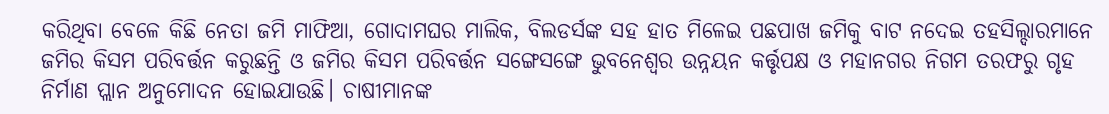କରିଥିବା ବେଳେ କିଛି ନେତା ଜମି ମାଫିଆ, ଗୋଦାମଘର ମାଲିକ, ବିଲଡର୍ସଙ୍କ ସହ ହାତ ମିଳେଇ ପଛପାଖ ଜମିକୁ ବାଟ ନଦେଇ ତହସିଲ୍ଦାରମାନେ ଜମିର କିସମ ପରିବର୍ତ୍ତନ କରୁଛନ୍ତି ଓ ଜମିର କିସମ ପରିବର୍ତ୍ତନ ସଙ୍ଗେସଙ୍ଗେ ଭୁବନେଶ୍ୱର ଉନ୍ନୟନ କର୍ତ୍ତୃପକ୍ଷ ଓ ମହାନଗର ନିଗମ ତରଫରୁ ଗୃହ ନିର୍ମାଣ ପ୍ଲାନ ଅନୁମୋଦନ ହୋଇଯାଉଛି। ଚାଷୀମାନଙ୍କ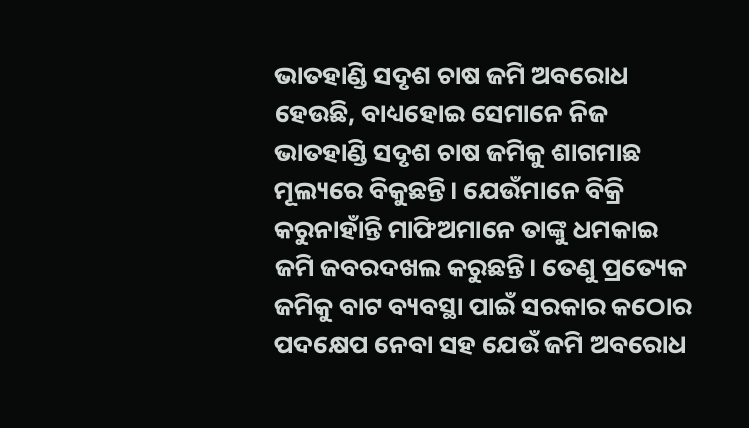ଭାତହାଣ୍ଡି ସଦୃଶ ଚାଷ ଜମି ଅବରୋଧ ହେଉଛି, ବାଧ୍ୟହୋଇ ସେମାନେ ନିଜ ଭାତହାଣ୍ଡି ସଦୃଶ ଚାଷ ଜମିକୁ ଶାଗମାଛ ମୂଲ୍ୟରେ ବିକୁଛନ୍ତି। ଯେଉଁମାନେ ବିକ୍ରି କରୁନାହାଁନ୍ତି ମାଫିଅମାନେ ତାଙ୍କୁ ଧମକାଇ ଜମି ଜବରଦଖଲ କରୁଛନ୍ତି। ତେଣୁ ପ୍ରତ୍ୟେକ ଜମିକୁ ବାଟ ବ୍ୟବସ୍ଥା ପାଇଁ ସରକାର କଠୋର ପଦକ୍ଷେପ ନେବା ସହ ଯେଉଁ ଜମି ଅବରୋଧ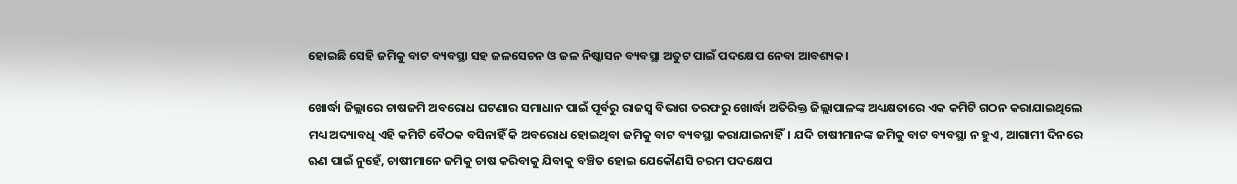ହୋଇଛି ସେହି ଜମିକୁ ବାଟ ବ୍ୟବସ୍ଥା ସହ ଜଳସେଚନ ଓ ଜଳ ନିଷ୍କାସନ ବ୍ୟବସ୍ଥା ଅତୁଟ ପାଇଁ ପଦକ୍ଷେପ ନେବା ଆବଶ୍ୟକ।

ଖୋର୍ଦ୍ଧା ଜିଲ୍ଲାରେ ଚାଷଜମି ଅବରୋଧ ଘଟଣାର ସମାଧାନ ପାଇଁ ପୂର୍ବରୁ ରାଜସ୍ୱ ବିଭାଗ ତରଫରୁ ଖୋର୍ଦ୍ଧା ଅତିରିକ୍ତ ଜିଲ୍ଲାପାଳଙ୍କ ଅଧ୍ୟକ୍ଷତାରେ ଏକ କମିଟି ଗଠନ କରାଯାଇଥିଲେ ମଧ୍ୟ ଅଦ୍ୟାବଧି ଏହି କମିଟି ବୈଠକ ବସିନାହିଁ କି ଅବରୋଧ ହୋଇଥିବା ଜମିକୁ ବାଟ ବ୍ୟବସ୍ଥା କରାଯାଇନାହିଁ। ଯଦି ଚାଷୀମାନଙ୍କ ଜମିକୁ ବାଟ ବ୍ୟବସ୍ଥା ନ ହୁଏ, ଆଗାମୀ ଦିନରେ ଋଣ ପାଇଁ ନୁହେଁ, ଚାଷୀମାନେ ଜମିକୁ ଚାଷ କରିବାକୁ ଯିବାକୁ ବଞ୍ଚିତ ହୋଇ ଯେକୌଣସି ଚରମ ପଦକ୍ଷେପ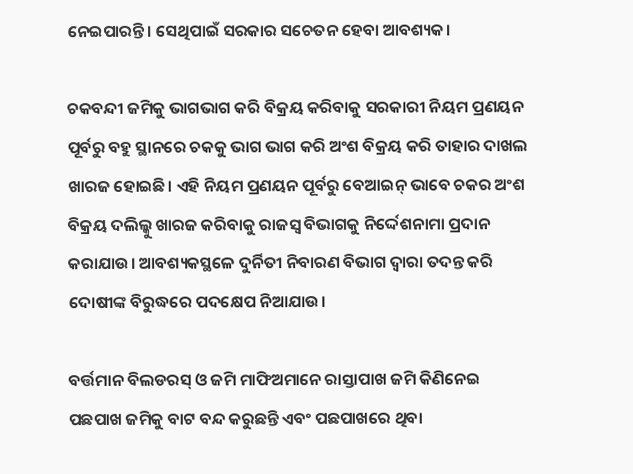ନେଇପାରନ୍ତି। ସେଥିପାଇଁ ସରକାର ସଚେତନ ହେବା ଆବଶ୍ୟକ।

ଚକବନ୍ଦୀ ଜମିକୁ ଭାଗଭାଗ କରି ବିକ୍ରୟ କରିବାକୁ ସରକାରୀ ନିୟମ ପ୍ରଣୟନ ପୂର୍ବରୁ ବହୁ ସ୍ଥାନରେ ଚକକୁ ଭାଗ ଭାଗ କରି ଅଂଶ ବିକ୍ରୟ କରି ତାହାର ଦାଖଲ ଖାରଜ ହୋଇଛି। ଏହି ନିୟମ ପ୍ରଣୟନ ପୂର୍ବରୁ ବେଆଇନ୍ ଭାବେ ଚକର ଅଂଶ ବିକ୍ରୟ ଦଲିଲ୍କୁ ଖାରଜ କରିବାକୁ ରାଜସ୍ୱ ବିଭାଗକୁ ନିର୍ଦ୍ଦେଶନାମା ପ୍ରଦାନ କରାଯାଉ। ଆବଶ୍ୟକସ୍ଥଳେ ଦୁର୍ନିତୀ ନିବାରଣ ବିଭାଗ ଦ୍ୱାରା ତଦନ୍ତ କରି ଦୋଷୀଙ୍କ ବିରୁଦ୍ଧରେ ପଦକ୍ଷେପ ନିଆଯାଉ।

ବର୍ତ୍ତମାନ ବିଲଡରସ୍ ଓ ଜମି ମାଫିଅମାନେ ରାସ୍ତାପାଖ ଜମି କିଣିନେଇ ପଛପାଖ ଜମିକୁ ବାଟ ବନ୍ଦ କରୁଛନ୍ତି ଏବଂ ପଛପାଖରେ ଥିବା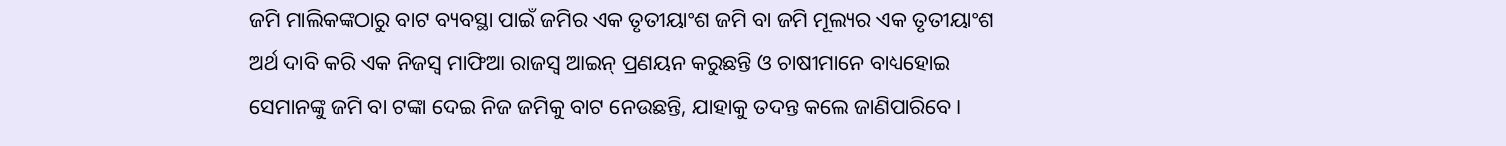ଜମି ମାଲିକଙ୍କଠାରୁ ବାଟ ବ୍ୟବସ୍ଥା ପାଇଁ ଜମିର ଏକ ତୃତୀୟାଂଶ ଜମି ବା ଜମି ମୂଲ୍ୟର ଏକ ତୃତୀୟାଂଶ ଅର୍ଥ ଦାବି କରି ଏକ ନିଜସ୍ୱ ମାଫିଆ ରାଜସ୍ୱ ଆଇନ୍ ପ୍ରଣୟନ କରୁଛନ୍ତି ଓ ଚାଷୀମାନେ ବାଧ୍ୟହୋଇ ସେମାନଙ୍କୁ ଜମି ବା ଟଙ୍କା ଦେଇ ନିଜ ଜମିକୁ ବାଟ ନେଉଛନ୍ତି, ଯାହାକୁ ତଦନ୍ତ କଲେ ଜାଣିପାରିବେ।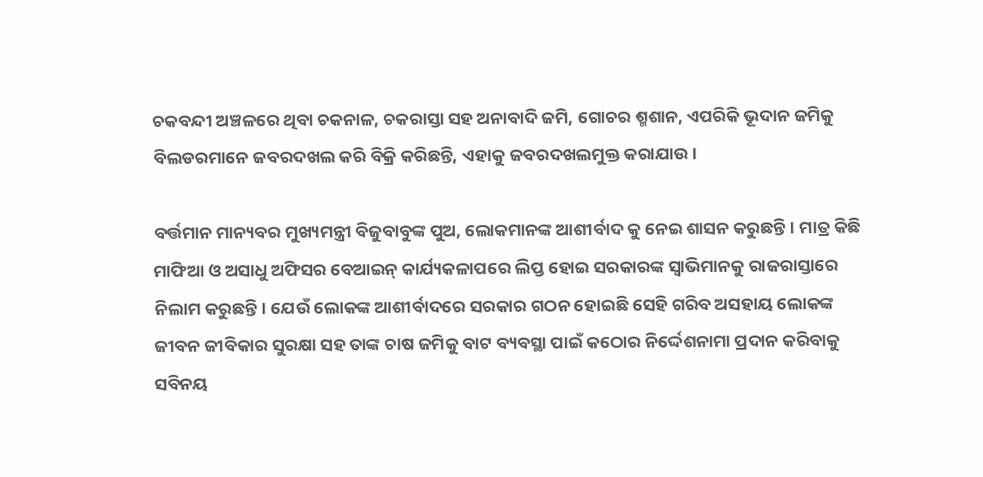ଚକବନ୍ଦୀ ଅଞ୍ଚଳରେ ଥିବା ଚକନାଳ, ଚକରାସ୍ତା ସହ ଅନାବାଦି ଜମି, ଗୋଚର ଶ୍ମଶାନ, ଏପରିକି ଭୂଦାନ ଜମିକୁ ବିଲଡରମାନେ ଜବରଦଖଲ କରି ବିକ୍ରି କରିଛନ୍ତି, ଏହାକୁ ଜବରଦଖଲମୁକ୍ତ କରାଯାଉ।

ବର୍ତ୍ତମାନ ମାନ୍ୟବର ମୁଖ୍ୟମନ୍ତ୍ରୀ ବିଜୁବାବୁଙ୍କ ପୁଅ, ଲୋକମାନଙ୍କ ଆଶୀର୍ବାଦ କୁ ନେଇ ଶାସନ କରୁଛନ୍ତି। ମାତ୍ର କିଛି ମାଫିଆ ଓ ଅସାଧୁ ଅଫିସର ବେଆଇନ୍ କାର୍ଯ୍ୟକଳାପରେ ଲିପ୍ତ ହୋଇ ସରକାରଙ୍କ ସ୍ୱାଭିମାନକୁ ରାଜରାସ୍ତାରେ ନିଲାମ କରୁଛନ୍ତି। ଯେଉଁ ଲୋକଙ୍କ ଆଶୀର୍ବାଦରେ ସରକାର ଗଠନ ହୋଇଛି ସେହି ଗରିବ ଅସହାୟ ଲୋକଙ୍କ ଜୀବନ ଜୀବିକାର ସୁରକ୍ଷା ସହ ତାଙ୍କ ଚାଷ ଜମିକୁ ବାଟ ବ୍ୟବସ୍ଥା ପାଇଁ କଠୋର ନିର୍ଦ୍ଦେଶନାମା ପ୍ରଦାନ କରିବାକୁ ସବିନୟ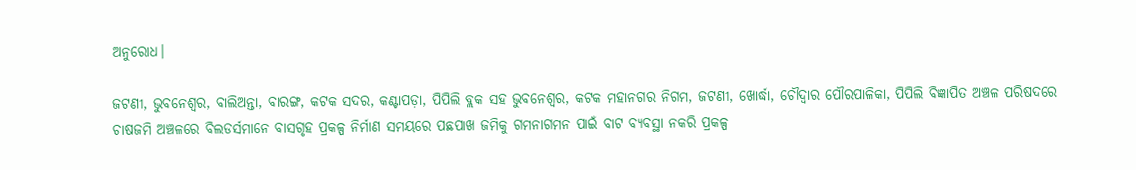ଅନୁରୋଧ।

ଜଟଣୀ, ଭୁବନେଶ୍ୱର, ବାଲିଅନ୍ତା, ବାରଙ୍ଗ, କଟକ ସଦର, କଣ୍ଟାପଡ଼ା, ପିପିଲି ବ୍ଲକ ସହ ଭୁବନେଶ୍ୱର, କଟକ ମହାନଗର ନିଗମ, ଜଟଣୀ, ଖୋର୍ଦ୍ଧା, ଚୌଦ୍ୱାର ପୌରପାଳିକା, ପିପିଲି ବିଜ୍ଞାପିତ ଅଞ୍ଚଳ ପରିଷଦରେ ଚାଷଜମି ଅଞ୍ଚଳରେ ବିଲଡର୍ସମାନେ ବାସଗୃହ ପ୍ରକଳ୍ପ ନିର୍ମାଣ ସମୟରେ ପଛପାଖ ଜମିକୁ ଗମନାଗମନ ପାଇଁ ବାଟ ବ୍ୟବସ୍ଥା ନକରି ପ୍ରକଳ୍ପ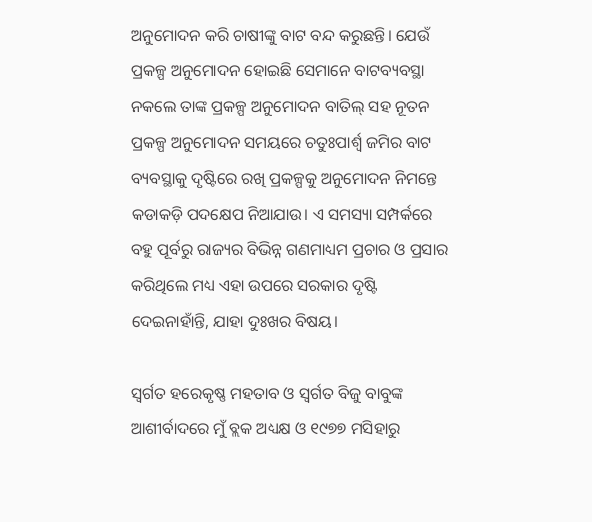ଅନୁମୋଦନ କରି ଚାଷୀଙ୍କୁ ବାଟ ବନ୍ଦ କରୁଛନ୍ତି। ଯେଉଁ ପ୍ରକଳ୍ପ ଅନୁମୋଦନ ହୋଇଛି ସେମାନେ ବାଟବ୍ୟବସ୍ଥା ନକଲେ ତାଙ୍କ ପ୍ରକଳ୍ପ ଅନୁମୋଦନ ବାତିଲ୍ ସହ ନୂତନ ପ୍ରକଳ୍ପ ଅନୁମୋଦନ ସମୟରେ ଚତୁଃପାର୍ଶ୍ୱ ଜମିର ବାଟ ବ୍ୟବସ୍ଥାକୁ ଦୃଷ୍ଟିରେ ରଖି ପ୍ରକଳ୍ପକୁ ଅନୁମୋଦନ ନିମନ୍ତେ କଡାକଡ଼ି ପଦକ୍ଷେପ ନିଆଯାଉ। ଏ ସମସ୍ୟା ସମ୍ପର୍କରେ ବହୁ ପୂର୍ବରୁ ରାଜ୍ୟର ବିଭିନ୍ନ ଗଣମାଧ୍ୟମ ପ୍ରଚାର ଓ ପ୍ରସାର କରିଥିଲେ ମଧ୍ୟ ଏହା ଉପରେ ସରକାର ଦୃଷ୍ଟି ଦେଇନାହାଁନ୍ତି, ଯାହା ଦୁଃଖର ବିଷୟ।

ସ୍ୱର୍ଗତ ହରେକୃଷ୍ଣ ମହତାବ ଓ ସ୍ୱର୍ଗତ ବିଜୁ ବାବୁଙ୍କ ଆଶୀର୍ବାଦରେ ମୁଁ ବ୍ଲକ ଅଧ୍ୟକ୍ଷ ଓ ୧୯୭୭ ମସିହାରୁ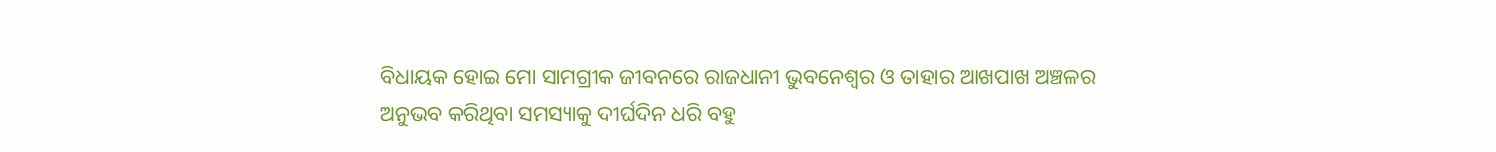ବିଧାୟକ ହୋଇ ମୋ ସାମଗ୍ରୀକ ଜୀବନରେ ରାଜଧାନୀ ଭୁବନେଶ୍ୱର ଓ ତାହାର ଆଖପାଖ ଅଞ୍ଚଳର ଅନୁଭବ କରିଥିବା ସମସ୍ୟାକୁ ଦୀର୍ଘଦିନ ଧରି ବହୁ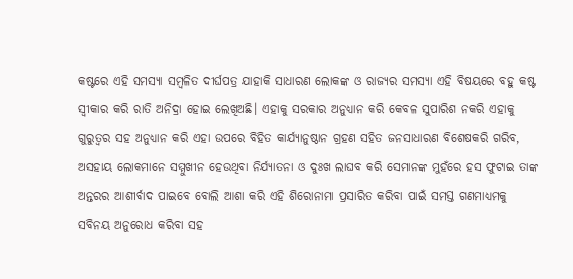କଷ୍ଟରେ ଏହି ସମସ୍ୟା ସମ୍ବଳିତ ଦୀର୍ଘପତ୍ର ଯାହାକି ସାଧାରଣ ଲୋକଙ୍କ ଓ ରାଜ୍ୟର ସମସ୍ୟା ଏହି ବିଷୟରେ ବହୁ କଷ୍ଟ ସ୍ୱୀକାର କରି ରାତି ଅନିଦ୍ରା ହୋଇ ଲେଖିଅଛି। ଏହାକୁ ସରକାର ଅନୁଧ୍ୟାନ କରି କେବଳ ସୁପାରିଶ ନକରି ଏହାକୁ ଗୁରୁତ୍ୱର ସହ ଅନୁଧ୍ୟାନ କରି ଏହା ଉପରେ ବିହିତ କାର୍ଯ୍ୟାନୁଷ୍ଠାନ ଗ୍ରହଣ ସହିତ ଜନସାଧାରଣ ବିଶେଷକରି ଗରିବ, ଅସହାୟ ଲୋକମାନେ ସମ୍ମୁଖୀନ ହେଉଥିବା ନିର୍ଯ୍ୟାତନା ଓ ଦୁଃଖ ଲାଘବ କରି ସେମାନଙ୍କ ମୁହଁରେ ହସ ଫୁଟାଇ ତାଙ୍କ ଅନ୍ତରର ଆଶୀର୍ବାଦ ପାଇବେ ବୋଲି ଆଶା କରି ଏହି ଶିରୋନାମା ପ୍ରସାରିତ କରିବା ପାଇଁ ସମସ୍ତ ଗଣମାଧ୍ୟମକୁ ସବିନୟ ଅନୁରୋଧ କରିବା ସହ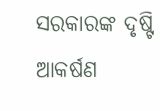ସରକାରଙ୍କ ଦୃଷ୍ଟି ଆକର୍ଷଣ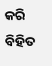କରି ବିହିତ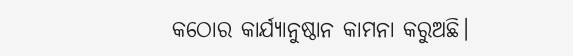କଠୋର କାର୍ଯ୍ୟାନୁଷ୍ଠାନ କାମନା କରୁଅଛି।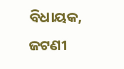ବିଧାୟକ, ଜଟଣୀ